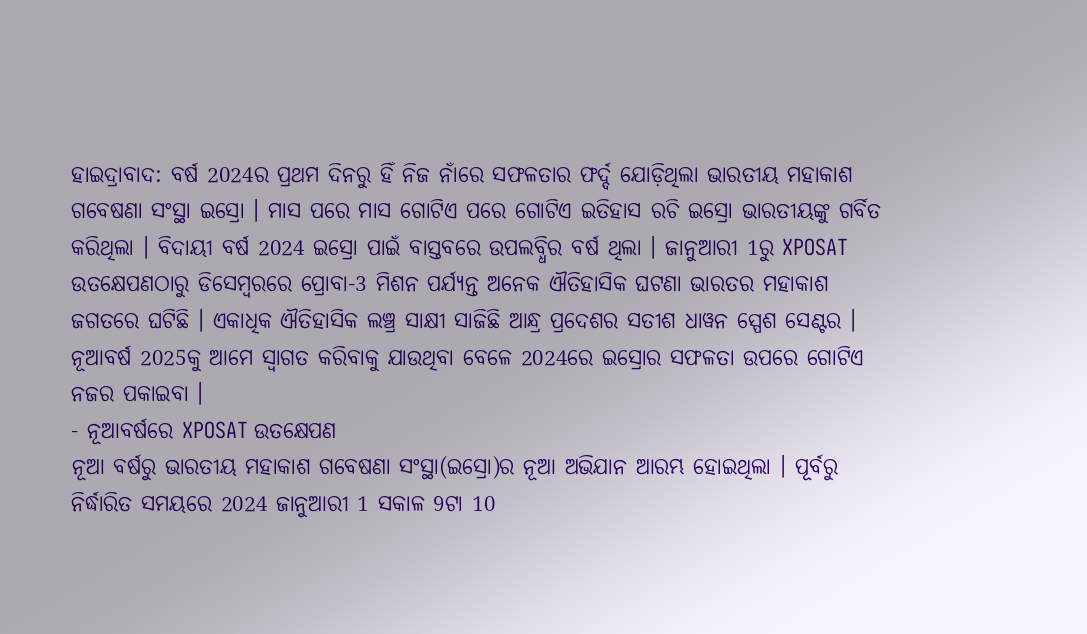ହାଇଦ୍ରାବାଦ: ବର୍ଷ 2024ର ପ୍ରଥମ ଦିନରୁ ହିଁ ନିଜ ନାଁରେ ସଫଳତାର ଫର୍ଦ୍ଦ ଯୋଡ଼ିଥିଲା ଭାରତୀୟ ମହାକାଶ ଗବେଷଣା ସଂସ୍ଥା ଇସ୍ରୋ । ମାସ ପରେ ମାସ ଗୋଟିଏ ପରେ ଗୋଟିଏ ଇତିହାସ ରଚି ଇସ୍ରୋ ଭାରତୀୟଙ୍କୁ ଗର୍ବିତ କରିଥିଲା । ବିଦାୟୀ ବର୍ଷ 2024 ଇସ୍ରୋ ପାଇଁ ବାସ୍ତବରେ ଉପଲବ୍ଧିର ବର୍ଷ ଥିଲା । ଜାନୁଆରୀ 1ରୁ XPOSAT ଉତକ୍ଷେପଣଠାରୁ ଡିସେମ୍ବରରେ ପ୍ରୋବା-3 ମିଶନ ପର୍ଯ୍ୟନ୍ତ ଅନେକ ଐତିହାସିକ ଘଟଣା ଭାରତର ମହାକାଶ ଜଗତରେ ଘଟିଛି । ଏକାଧିକ ଐତିହାସିକ ଲଞ୍ଚ୍ର ସାକ୍ଷୀ ସାଜିଛି ଆନ୍ଧ୍ର ପ୍ରଦେଶର ସତୀଶ ଧାୱନ ସ୍ପେଶ ସେଣ୍ଟର । ନୂଆବର୍ଷ 2025କୁ ଆମେ ସ୍ବାଗତ କରିବାକୁ ଯାଉଥିବା ବେଳେ 2024ରେ ଇସ୍ରୋର ସଫଳତା ଉପରେ ଗୋଟିଏ ନଜର ପକାଇବା ।
- ନୂଆବର୍ଷରେ XPOSAT ଉତକ୍ଷେପଣ
ନୂଆ ବର୍ଷରୁ ଭାରତୀୟ ମହାକାଶ ଗବେଷଣା ସଂସ୍ଥା(ଇସ୍ରୋ)ର ନୂଆ ଅଭିଯାନ ଆରମ୍ଭ ହୋଇଥିଲା । ପୂର୍ବରୁ ନିର୍ଦ୍ଧାରିତ ସମୟରେ 2024 ଜାନୁଆରୀ 1 ସକାଳ 9ଟା 10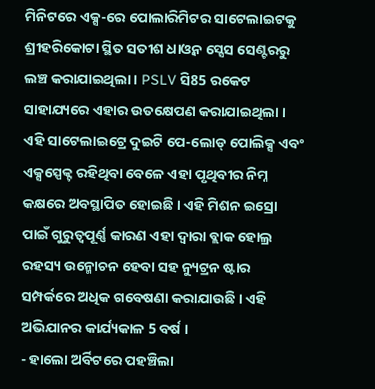ମିନିଟରେ ଏକ୍ସ-ରେ ପୋଲାରିମିଟର ସାଟେଲାଇଟକୁ ଶ୍ରୀହରିକୋଟା ସ୍ଥିତ ସତୀଶ ଧାଓ୍ବନ ସ୍ସେସ ସେଣ୍ଟରରୁ ଲଞ୍ଚ କରାଯାଇଥିଲା । PSLV ସି85 ରକେଟ ସାହାଯ୍ୟରେ ଏହାର ଉତକ୍ଷେପଣ କରାଯାଇଥିଲା । ଏହି ସାଟେଲାଇଟ୍ରେ ଦୁଇଟି ପେ-ଲୋଡ୍ ପୋଲିକ୍ସ ଏବଂ ଏକ୍ସସ୍ପେକ୍ଟ ରହିଥିବା ବେଳେ ଏହା ପୃଥିବୀର ନିମ୍ନ କକ୍ଷରେ ଅବସ୍ଥାପିତ ହୋଇଛି । ଏହି ମିଶନ ଇସ୍ରୋ ପାଇଁ ଗୁରୁତ୍ବପୂର୍ଣ୍ଣ କାରଣ ଏହା ଦ୍ବାରା ବ୍ଲାକ ହୋଲ୍ର ରହସ୍ୟ ଉନ୍ମୋଚନ ହେବା ସହ ନ୍ୟୁଟ୍ରନ ଷ୍ଟାର ସମ୍ପର୍କରେ ଅଧିକ ଗବେଷଣା କରାଯାଉଛି । ଏହି ଅଭିଯାନର କାର୍ଯ୍ୟକାଳ 5 ବର୍ଷ ।
- ହାଲୋ ଅର୍ବିଟରେ ପହଞ୍ଚିଲା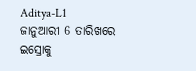Aditya-L1
ଜାନୁଆରୀ 6 ତାରିଖରେ ଇସ୍ରୋକୁ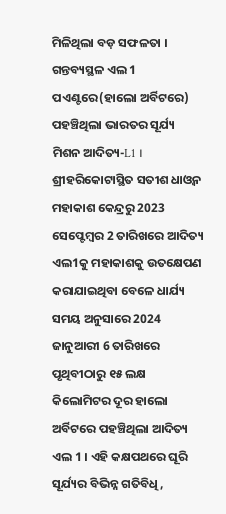ମିଳିଥିଲା ବଡ଼ ସଫଳତା । ଗନ୍ତବ୍ୟସ୍ଥଳ ଏଲ 1 ପଏଣ୍ଟରେ(ହାଲୋ ଅର୍ବିଟରେ) ପହଞ୍ଚିଥିଲା ଭାରତର ସୂର୍ଯ୍ୟ ମିଶନ ଆଦିତ୍ୟ-L1 । ଶ୍ରୀହରିକୋଟାସ୍ଥିତ ସତୀଶ ଧାଓ୍ବନ ମହାକାଶ କେନ୍ଦ୍ରରୁ 2023 ସେପ୍ଟେମ୍ବର 2 ତାରିଖରେ ଆଦିତ୍ୟ ଏଲ1କୁ ମହାକାଶକୁ ଉତକ୍ଷେପଣ କରାଯାଇଥିବା ବେଳେ ଧାର୍ଯ୍ୟ ସମୟ ଅନୁସାରେ 2024 ଜାନୁଆରୀ 6 ତାରିଖରେ ପୃଥିବୀଠାରୁ ୧୫ ଲକ୍ଷ କିଲୋମିଟର ଦୂର ହାଲୋ ଅର୍ବିଟରେ ପହଞ୍ଚିଥିଲା ଆଦିତ୍ୟ ଏଲ 1 । ଏହି କକ୍ଷପଥରେ ଘୂରି ସୂର୍ଯ୍ୟର ବିଭିନ୍ନ ଗତିବିଧି,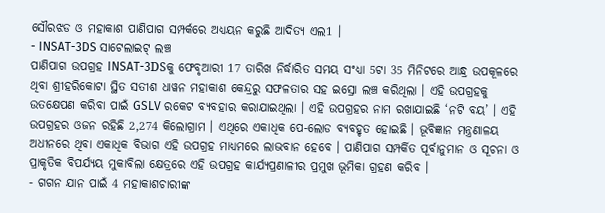ସୌରଝଡ ଓ ମହାକାଶ ପାଣିପାଗ ସମ୍ପର୍କରେ ଅଧ୍ୟୟନ କରୁଛି ଆଦିତ୍ୟ ଏଲ1 ।
- INSAT-3DS ସାଟେଲାଇଟ୍ ଲଞ୍ଚ
ପାଣିପାଗ ଉପଗ୍ରହ INSAT-3DSକୁ ଫେବୃଆରୀ 17 ତାରିଖ ନିର୍ଦ୍ଧାରିତ ସମୟ ସଂଧ୍ୟା 5ଟା 35 ମିନିଟରେ ଆନ୍ଧ୍ର ଉପକୂଳରେ ଥିବା ଶ୍ରୀହରିକୋଟା ସ୍ଥିତ ସତୀଶ ଧାୱନ ମହାକାଶ କେନ୍ଦ୍ରରୁ ସଫଳତାର ସହ ଇସ୍ରୋ ଲଞ୍ଚ କରିଥିଲା । ଏହି ଉପଗ୍ରହକୁ ଉତକ୍ଷେପଣ କରିବା ପାଇଁ GSLV ରକେଟ ବ୍ୟବହାର କରାଯାଇଥିଲା । ଏହି ଉପଗ୍ରହର ନାମ ରଖାଯାଇଛି ‘ନଟି ବୟ’ । ଏହି ଉପଗ୍ରହର ଓଜନ ରହିଛି 2,274 କିଲୋଗ୍ରାମ । ଏଥିରେ ଏକାଧିକ ପେ-ଲୋଡ ବ୍ୟବହୃତ ହୋଇଛି । ଭୂବିଜ୍ଞାନ ମନ୍ତ୍ରଣାଳୟ ଅଧୀନରେ ଥିବା ଏକାଧିକ ବିଭାଗ ଏହି ଉପଗ୍ରହ ମାଧ୍ୟମରେ ଲାଭବାନ ହେବେ । ପାଣିପାଗ ସମ୍ପର୍କିତ ପୂର୍ବାନୁମାନ ଓ ସୂଚନା ଓ ପ୍ରାକୃତିକ ବିପର୍ଯ୍ୟୟ ମୁକାବିଲା କ୍ଷେତ୍ରରେ ଏହି ଉପଗ୍ରହ କାର୍ଯ୍ୟପ୍ରଣାଳୀର ପ୍ରମୁଖ ଭୂମିକା ଗ୍ରହଣ କରିବ ।
- ଗଗନ ଯାନ ପାଇଁ 4 ମହାକାଶଚାରୀଙ୍କ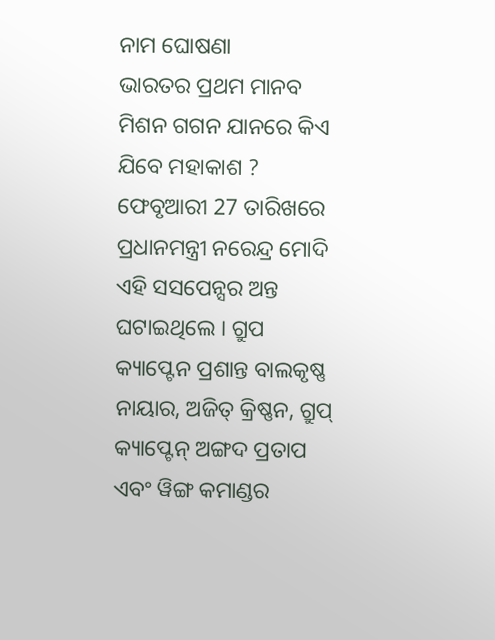ନାମ ଘୋଷଣା
ଭାରତର ପ୍ରଥମ ମାନବ ମିଶନ ଗଗନ ଯାନରେ କିଏ ଯିବେ ମହାକାଶ ? ଫେବୃଆରୀ 27 ତାରିଖରେ ପ୍ରଧାନମନ୍ତ୍ରୀ ନରେନ୍ଦ୍ର ମୋଦି ଏହି ସସପେନ୍ସର ଅନ୍ତ ଘଟାଇଥିଲେ । ଗ୍ରୁପ କ୍ୟାପ୍ଟେନ ପ୍ରଶାନ୍ତ ବାଲକୃଷ୍ଣ ନାୟାର, ଅଜିତ୍ କ୍ରିଷ୍ଣନ, ଗ୍ରୁପ୍ କ୍ୟାପ୍ଟେନ୍ ଅଙ୍ଗଦ ପ୍ରତାପ ଏବଂ ୱିଙ୍ଗ କମାଣ୍ଡର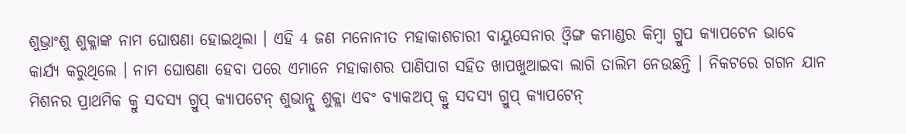ଶୁଭ୍ରାଂଶୁ ଶୁକ୍ଳାଙ୍କ ନାମ ଘୋଷଣା ହୋଇଥିଲା । ଏହି 4 ଜଣ ମନୋନୀତ ମହାକାଶଚାରୀ ବାୟୁସେନାର ଓ୍ବିଙ୍ଗ କମାଣ୍ଡର କିମ୍ବା ଗ୍ରୁପ କ୍ୟାପଟେନ ଭାବେ କାର୍ଯ୍ୟ କରୁଥିଲେ । ନାମ ଘୋଷଣା ହେବା ପରେ ଏମାନେ ମହାକାଶର ପାଣିପାଗ ସହିତ ଖାପଖୁଆଇବା ଲାଗି ତାଲିମ ନେଉଛନ୍ତି । ନିକଟରେ ଗଗନ ଯାନ ମିଶନର ପ୍ରାଥମିକ କ୍ରୁ ସଦସ୍ୟ ଗ୍ରୁପ୍ କ୍ୟାପଟେନ୍ ଶୁଭାନ୍ସୁ ଶୁକ୍ଲା ଏବଂ ବ୍ୟାକଅପ୍ କ୍ରୁ ସଦସ୍ୟ ଗ୍ରୁପ୍ କ୍ୟାପଟେନ୍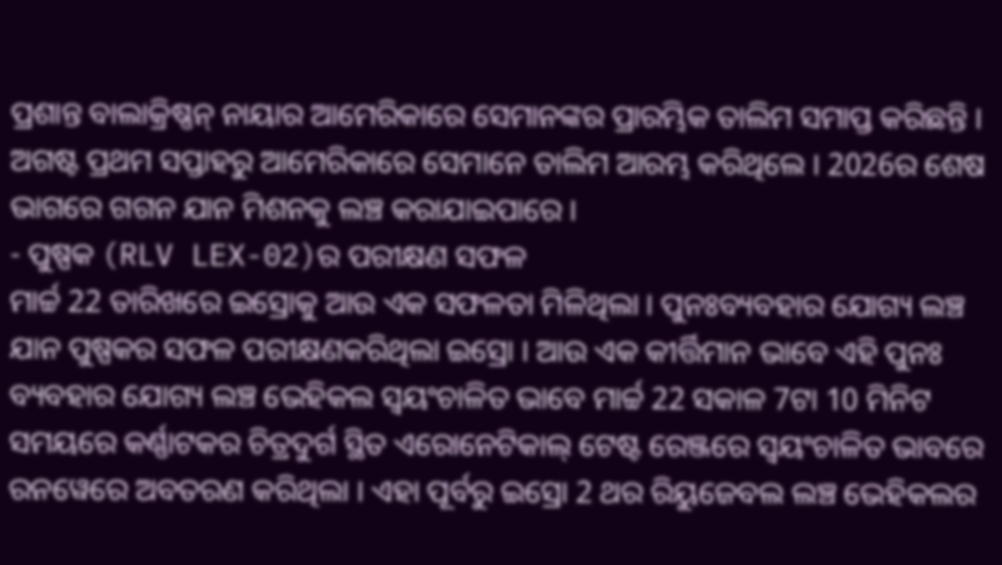ପ୍ରଶାନ୍ତ ବାଲାକ୍ରିଷ୍ଣନ୍ ନାୟାର ଆମେରିକାରେ ସେମାନଙ୍କର ପ୍ରାରମ୍ଭିକ ତାଲିମ ସମାପ୍ତ କରିଛନ୍ତି । ଅଗଷ୍ଟ ପ୍ରଥମ ସପ୍ତାହରୁ ଆମେରିକାରେ ସେମାନେ ତାଲିମ ଆରମ୍ଭ କରିଥିଲେ । 2026ର ଶେଷ ଭାଗରେ ଗଗନ ଯାନ ମିଶନକୁ ଲଞ୍ଚ କରାଯାଇପାରେ ।
- ପୁଷ୍ପକ (RLV LEX-02)ର ପରୀକ୍ଷଣ ସଫଳ
ମାର୍ଚ୍ଚ 22 ତାରିଖରେ ଇସ୍ରୋକୁ ଆଉ ଏକ ସଫଳତା ମିଳିଥିଲା । ପୁନଃବ୍ୟବହାର ଯୋଗ୍ୟ ଲଞ୍ଚ ଯାନ ପୁଷ୍ପକର ସଫଳ ପରୀକ୍ଷଣକରିଥିଲା ଇସ୍ରୋ । ଆଉ ଏକ କୀର୍ତ୍ତିମାନ ଭାବେ ଏହି ପୁନଃ ବ୍ୟବହାର ଯୋଗ୍ୟ ଲଞ୍ଚ ଭେହିକଲ ସ୍ବୟଂଚାଳିତ ଭାବେ ମାର୍ଚ୍ଚ 22 ସକାଳ 7ଟା 10 ମିନିଟ ସମୟରେ କର୍ଣ୍ଣାଟକର ଚିତ୍ରଦୁର୍ଗ ସ୍ଥିତ ଏରୋନେଟିକାଲ୍ ଟେଷ୍ଟ ରେଞ୍ଜରେ ସ୍ବୟଂଚାଳିତ ଭାବରେ ରନୱେରେ ଅବତରଣ କରିଥିଲା । ଏହା ପୂର୍ବରୁ ଇସ୍ରୋ 2 ଥର ରିୟୁଜେବଲ ଲଞ୍ଚ ଭେହିକଲର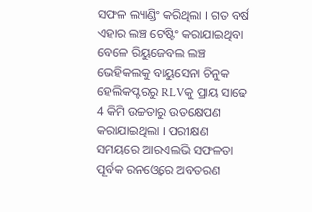ସଫଳ ଲ୍ୟାଣ୍ଡିଂ କରିଥିଲା । ଗତ ବର୍ଷ ଏହାର ଲଞ୍ଚ ଟେଷ୍ଟିଂ କରାଯାଇଥିବା ବେଳେ ରିୟୁଜେବଲ ଲଞ୍ଚ ଭେହିକଲକୁ ବାୟୁସେନା ଚିନୁକ ହେଲିକପ୍ଟରରୁ RLVକୁ ପ୍ରାୟ ସାଢେ 4 କିମି ଉଚ୍ଚତାରୁ ଉତକ୍ଷେପଣ କରାଯାଇଥିଲା । ପରୀକ୍ଷଣ ସମୟରେ ଆରଏଲଭି ସଫଳତା ପୂର୍ବକ ରନଓ୍ବେରେ ଅବତରଣ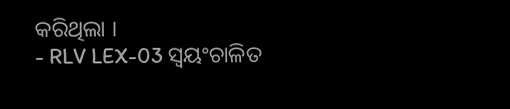କରିଥିଲା ।
- RLV LEX-03 ସ୍ବୟଂଚାଳିତ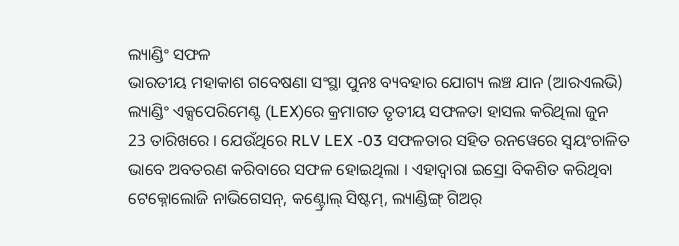ଲ୍ୟାଣ୍ଡିଂ ସଫଳ
ଭାରତୀୟ ମହାକାଶ ଗବେଷଣା ସଂସ୍ଥା ପୁନଃ ବ୍ୟବହାର ଯୋଗ୍ୟ ଲଞ୍ଚ ଯାନ (ଆରଏଲଭି) ଲ୍ୟାଣ୍ଡିଂ ଏକ୍ସପେରିମେଣ୍ଟ (LEX)ରେ କ୍ରମାଗତ ତୃତୀୟ ସଫଳତା ହାସଲ କରିଥିଲା ଜୁନ 23 ତାରିଖରେ । ଯେଉଁଥିରେ RLV LEX -03 ସଫଳତାର ସହିତ ରନୱେରେ ସ୍ବୟଂଚାଳିତ ଭାବେ ଅବତରଣ କରିବାରେ ସଫଳ ହୋଇଥିଲା । ଏହାଦ୍ବାରା ଇସ୍ରୋ ବିକଶିତ କରିଥିବା ଟେକ୍ନୋଲୋଜି ନାଭିଗେସନ୍, କଣ୍ଟ୍ରୋଲ୍ ସିଷ୍ଟମ୍, ଲ୍ୟାଣ୍ଡିଙ୍ଗ୍ ଗିଅର୍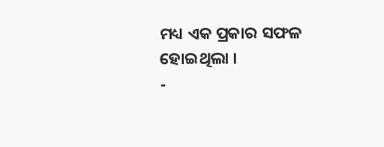ମଧ୍ୟ ଏକ ପ୍ରକାର ସଫଳ ହୋଇଥିଲା ।
-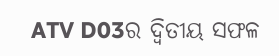ATV D03ର ଦ୍ବିତୀୟ ସଫଳ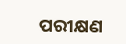ପରୀକ୍ଷଣ